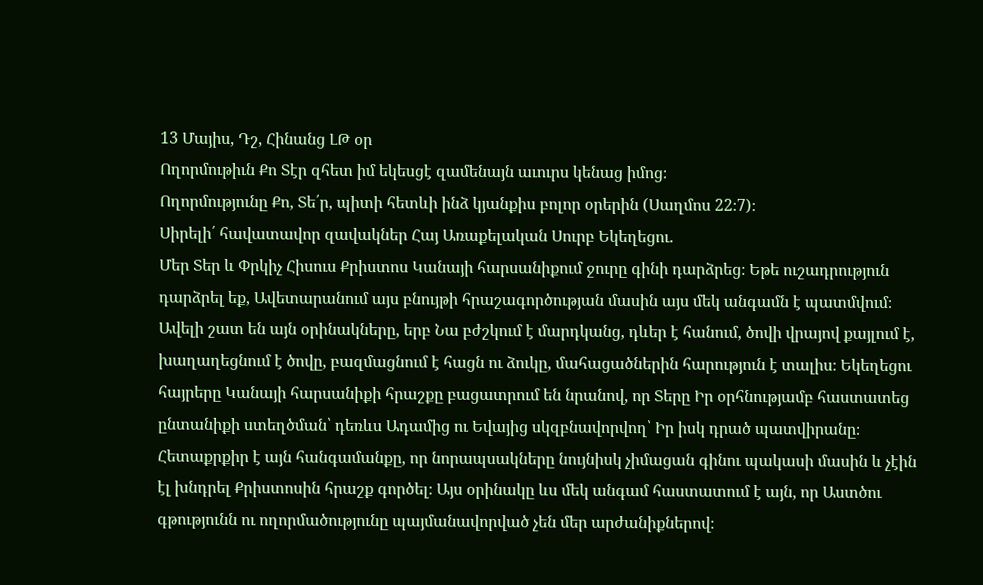13 Մայիս, Դշ, Հինանց ԼԹ օր
Ողորմութիւն Քո Տէր զհետ իմ եկեսցէ զամենայն աւուրս կենաց իմոց։
Ողորմությունը Քո, Տե՛ր, պիտի հետևի ինձ կյանքիս բոլոր օրերին (Սաղմոս 22։7)։
Սիրելի՛ հավատավոր զավակներ Հայ Առաքելական Սուրբ Եկեղեցու.
Մեր Տեր և Փրկիչ Հիսուս Քրիստոս Կանայի հարսանիքում ջուրը գինի դարձրեց։ Եթե ուշադրություն դարձրել եք, Ավետարանում այս բնույթի հրաշագործության մասին այս մեկ անգամն է պատմվում։ Ավելի շատ են այն օրինակները, երբ Նա բժշկում է մարդկանց, դևեր է հանում, ծովի վրայով քայլում է, խաղաղեցնում է ծովը, բազմացնում է հացն ու ձուկը, մահացածներին հարություն է տալիս։ Եկեղեցու հայրերը Կանայի հարսանիքի հրաշքը բացատրում են նրանով, որ Տերը Իր օրհնությամբ հաստատեց ընտանիքի ստեղծման՝ դեռևս Ադամից ու Եվայից սկզբնավորվող՝ Իր իսկ դրած պատվիրանը։
Հետաքրքիր է այն հանգամանքը, որ նորապսակները նույնիսկ չիմացան գինու պակասի մասին և չէին էլ խնդրել Քրիստոսին հրաշք գործել։ Այս օրինակը ևս մեկ անգամ հաստատում է այն, որ Աստծու գթությունն ու ողորմածությունը պայմանավորված չեն մեր արժանիքներով։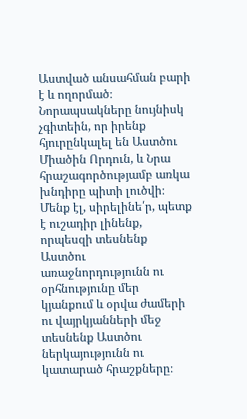Աստված անսահման բարի է և ողորմած։ Նորապսակները նույնիսկ չգիտեին, որ իրենք հյուրընկալել են Աստծու Միածին Որդուն, և Նրա հրաշագործությամբ առկա խնդիրը պիտի լուծվի։
Մենք էլ, սիրելինե՛ր, պետք է ուշադիր լինենք, որպեսզի տեսնենք Աստծու առաջնորդությունն ու օրհնությունը մեր կյանքում և օրվա ժամերի ու վայրկյանների մեջ տեսնենք Աստծու ներկայությունն ու կատարած հրաշքները։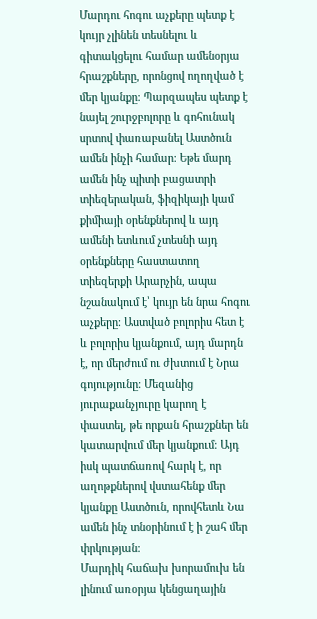Մարդու հոգու աչքերը պետք է կույր չլինեն տեսնելու և գիտակցելու համար ամենօրյա հրաշքները, որոնցով ողողված է մեր կյանքը։ Պարզապես պետք է նայել շուրջբոլորը և գոհունակ սրտով փառաբանել Աստծուն ամեն ինչի համար։ Եթե մարդ ամեն ինչ պիտի բացատրի տիեզերական, ֆիզիկայի կամ քիմիայի օրենքներով և այդ ամենի ետևում չտեսնի այդ օրենքները հաստատող տիեզերքի Արարչին, ապա նշանակում է՝ կույր են նրա հոգու աչքերը։ Աստված բոլորիս հետ է և բոլորիս կյանքում, այդ մարդն է, որ մերժում ու ժխտում է Նրա գոյությունը։ Մեզանից յուրաքանչյուրը կարող է փաստել, թե որքան հրաշքներ են կատարվում մեր կյանքում։ Այդ իսկ պատճառով հարկ է, որ աղոթքներով վստահենք մեր կյանքը Աստծուն, որովհետև Նա ամեն ինչ տնօրինում է ի շահ մեր փրկության։
Մարդիկ հաճախ խորամուխ են լինում առօրյա կենցաղային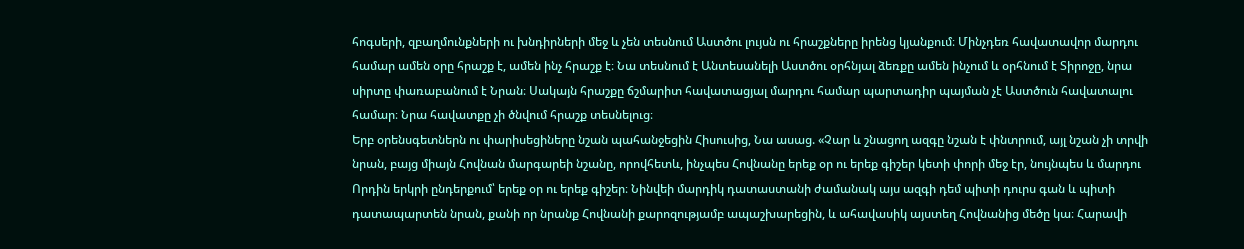հոգսերի, զբաղմունքների ու խնդիրների մեջ և չեն տեսնում Աստծու լույսն ու հրաշքները իրենց կյանքում։ Մինչդեռ հավատավոր մարդու համար ամեն օրը հրաշք է, ամեն ինչ հրաշք է։ Նա տեսնում է Անտեսանելի Աստծու օրհնյալ ձեռքը ամեն ինչում և օրհնում է Տիրոջը, նրա սիրտը փառաբանում է Նրան։ Սակայն հրաշքը ճշմարիտ հավատացյալ մարդու համար պարտադիր պայման չէ Աստծուն հավատալու համար։ Նրա հավատքը չի ծնվում հրաշք տեսնելուց։
Երբ օրենսգետներն ու փարիսեցիները նշան պահանջեցին Հիսուսից, Նա ասաց. «Չար և շնացող ազգը նշան է փնտրում, այլ նշան չի տրվի նրան, բայց միայն Հովնան մարգարեի նշանը, որովհետև, ինչպես Հովնանը երեք օր ու երեք գիշեր կետի փորի մեջ էր, նույնպես և մարդու Որդին երկրի ընդերքում՝ երեք օր ու երեք գիշեր։ Նինվեի մարդիկ դատաստանի ժամանակ այս ազգի դեմ պիտի դուրս գան և պիտի դատապարտեն նրան, քանի որ նրանք Հովնանի քարոզությամբ ապաշխարեցին, և ահավասիկ այստեղ Հովնանից մեծը կա։ Հարավի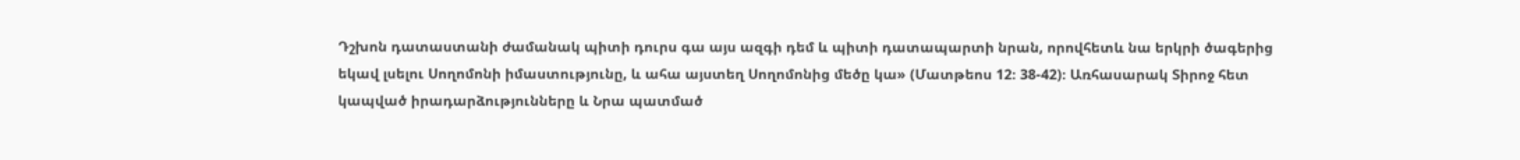Դշխոն դատաստանի ժամանակ պիտի դուրս գա այս ազգի դեմ և պիտի դատապարտի նրան, որովհետև նա երկրի ծագերից եկավ լսելու Սողոմոնի իմաստությունը, և ահա այստեղ Սողոմոնից մեծը կա» (Մատթեոս 12։ 38-42)։ Առհասարակ Տիրոջ հետ կապված իրադարձությունները և Նրա պատմած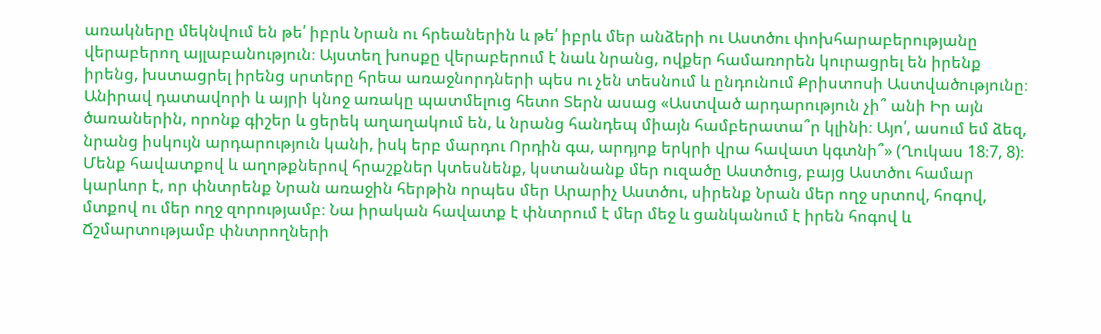առակները մեկնվում են թե՛ իբրև Նրան ու հրեաներին և թե՛ իբրև մեր անձերի ու Աստծու փոխհարաբերությանը վերաբերող այլաբանություն։ Այստեղ խոսքը վերաբերում է նաև նրանց, ովքեր համառորեն կուրացրել են իրենք իրենց, խստացրել իրենց սրտերը հրեա առաջնորդների պես ու չեն տեսնում և ընդունում Քրիստոսի Աստվածությունը։
Անիրավ դատավորի և այրի կնոջ առակը պատմելուց հետո Տերն ասաց «Աստված արդարություն չի՞ անի Իր այն ծառաներին, որոնք գիշեր և ցերեկ աղաղակում են, և նրանց հանդեպ միայն համբերատա՞ր կլինի։ Այո՛, ասում եմ ձեզ, նրանց իսկույն արդարություն կանի, իսկ երբ մարդու Որդին գա, արդյոք երկրի վրա հավատ կգտնի՞» (Ղուկաս 18։7, 8)։ Մենք հավատքով և աղոթքներով հրաշքներ կտեսնենք, կստանանք մեր ուզածը Աստծուց, բայց Աստծու համար կարևոր է, որ փնտրենք Նրան առաջին հերթին որպես մեր Արարիչ Աստծու, սիրենք Նրան մեր ողջ սրտով, հոգով, մտքով ու մեր ողջ զորությամբ։ Նա իրական հավատք է փնտրում է մեր մեջ և ցանկանում է իրեն հոգով և Ճշմարտությամբ փնտրողների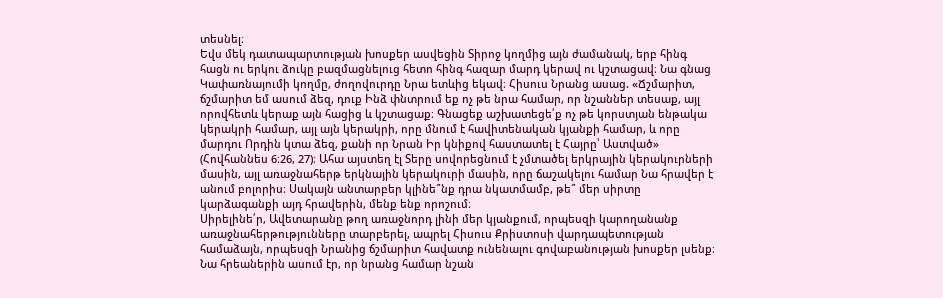տեսնել։
Եվս մեկ դատապարտության խոսքեր ասվեցին Տիրոջ կողմից այն ժամանակ, երբ հինգ հացն ու երկու ձուկը բազմացնելուց հետո հինգ հազար մարդ կերավ ու կշտացավ։ Նա գնաց Կափառնայումի կողմը, ժողովուրդը Նրա ետևից եկավ։ Հիսուս Նրանց ասաց. «Ճշմարիտ, ճշմարիտ եմ ասում ձեզ, դուք Ինձ փնտրում եք ոչ թե նրա համար, որ նշաններ տեսաք, այլ որովհետև կերաք այն հացից և կշտացաք։ Գնացեք աշխատեցե՛ք ոչ թե կորստյան ենթակա կերակրի համար, այլ այն կերակրի, որը մնում է հավիտենական կյանքի համար, և որը մարդու Որդին կտա ձեզ, քանի որ Նրան Իր կնիքով հաստատել է Հայրը՝ Աստված» (Հովհաննես 6։26, 27)։ Ահա այստեղ էլ Տերը սովորեցնում է չմտածել երկրային կերակուրների մասին, այլ առաջնահերթ երկնային կերակուրի մասին, որը ճաշակելու համար Նա հրավեր է անում բոլորիս։ Սակայն անտարբեր կլինե՞նք դրա նկատմամբ, թե՞ մեր սիրտը կարձագանքի այդ հրավերին, մենք ենք որոշում։
Սիրելինե՛ր, Ավետարանը թող առաջնորդ լինի մեր կյանքում, որպեսզի կարողանանք առաջնահերթությունները տարբերել, ապրել Հիսուս Քրիստոսի վարդապետության համաձայն, որպեսզի Նրանից ճշմարիտ հավատք ունենալու գովաբանության խոսքեր լսենք։ Նա հրեաներին ասում էր, որ նրանց համար նշան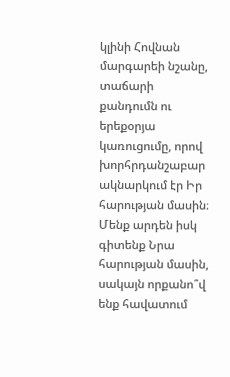կլինի Հովնան մարգարեի նշանը, տաճարի քանդումն ու երեքօրյա կառուցումը, որով խորհրդանշաբար ակնարկում էր Իր հարության մասին։ Մենք արդեն իսկ գիտենք Նրա հարության մասին, սակայն որքանո՞վ ենք հավատում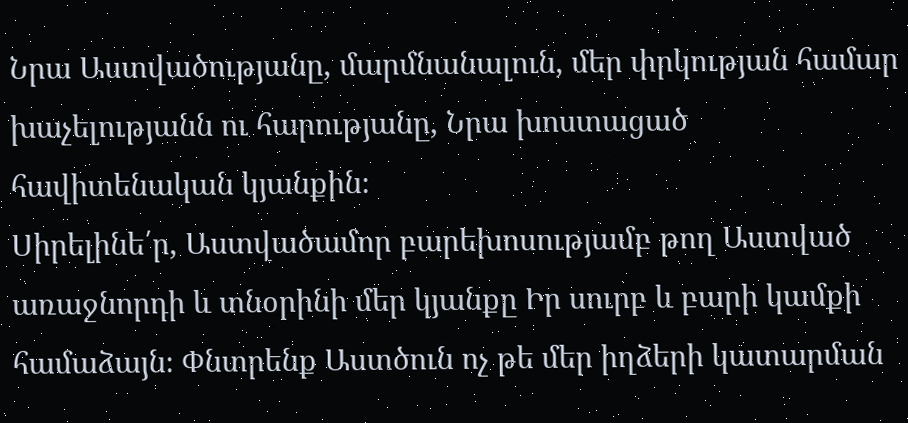Նրա Աստվածությանը, մարմնանալուն, մեր փրկության համար խաչելությանն ու հարությանը, Նրա խոստացած հավիտենական կյանքին։
Սիրելինե՛ր, Աստվածամոր բարեխոսությամբ թող Աստված առաջնորդի և տնօրինի մեր կյանքը Իր սուրբ և բարի կամքի համաձայն։ Փնտրենք Աստծուն ոչ թե մեր իղձերի կատարման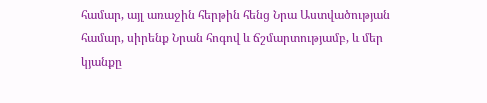համար, այլ առաջին հերթին հենց Նրա Աստվածության համար, սիրենք Նրան հոգով և ճշմարտությամբ, և մեր կյանքը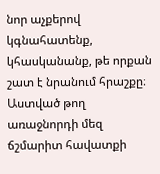նոր աչքերով կգնահատենք, կհասկանանք, թե որքան շատ է նրանում հրաշքը։ Աստված թող առաջնորդի մեզ ճշմարիտ հավատքի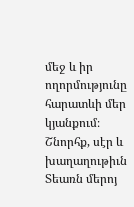մեջ և իր ողորմությունը հարատևի մեր կյանքում։
Շնորհք, սէր և խաղաղութիւն Տեառն մերոյ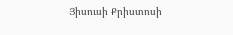Յիսուսի Քրիստոսի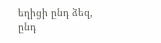եղիցի ընդ ձեզ, ընդ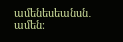ամենեսեանսն․ ամեն։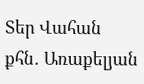Տեր Վահան քհն․ Առաքելյան